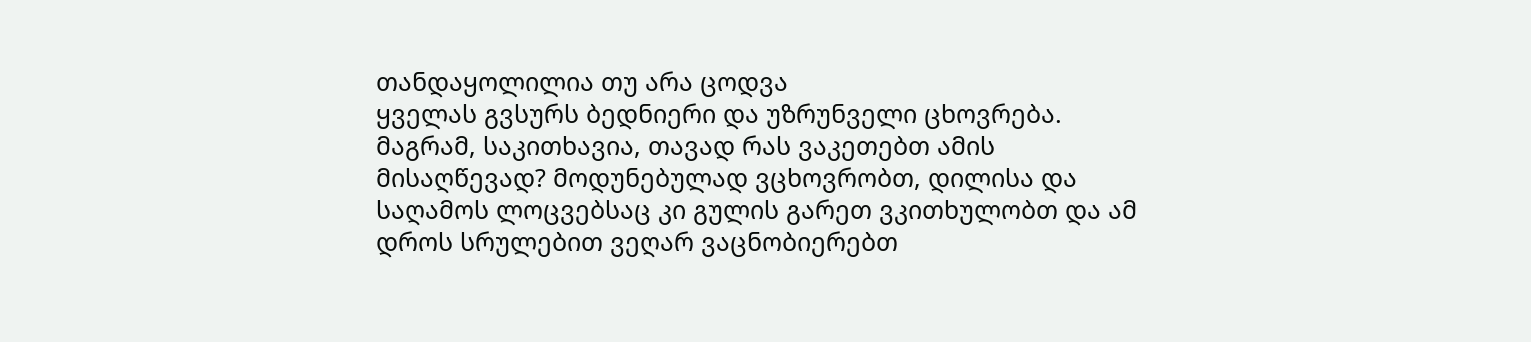თანდაყოლილია თუ არა ცოდვა
ყველას გვსურს ბედნიერი და უზრუნველი ცხოვრება. მაგრამ, საკითხავია, თავად რას ვაკეთებთ ამის მისაღწევად? მოდუნებულად ვცხოვრობთ, დილისა და საღამოს ლოცვებსაც კი გულის გარეთ ვკითხულობთ და ამ დროს სრულებით ვეღარ ვაცნობიერებთ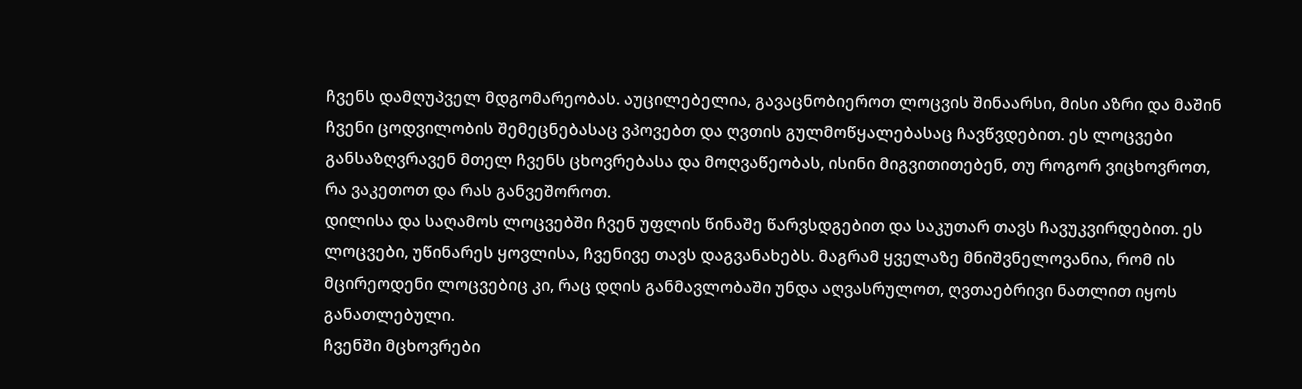ჩვენს დამღუპველ მდგომარეობას. აუცილებელია, გავაცნობიეროთ ლოცვის შინაარსი, მისი აზრი და მაშინ ჩვენი ცოდვილობის შემეცნებასაც ვპოვებთ და ღვთის გულმოწყალებასაც ჩავწვდებით. ეს ლოცვები განსაზღვრავენ მთელ ჩვენს ცხოვრებასა და მოღვაწეობას, ისინი მიგვითითებენ, თუ როგორ ვიცხოვროთ, რა ვაკეთოთ და რას განვეშოროთ.
დილისა და საღამოს ლოცვებში ჩვენ უფლის წინაშე წარვსდგებით და საკუთარ თავს ჩავუკვირდებით. ეს ლოცვები, უწინარეს ყოვლისა, ჩვენივე თავს დაგვანახებს. მაგრამ ყველაზე მნიშვნელოვანია, რომ ის მცირეოდენი ლოცვებიც კი, რაც დღის განმავლობაში უნდა აღვასრულოთ, ღვთაებრივი ნათლით იყოს განათლებული.
ჩვენში მცხოვრები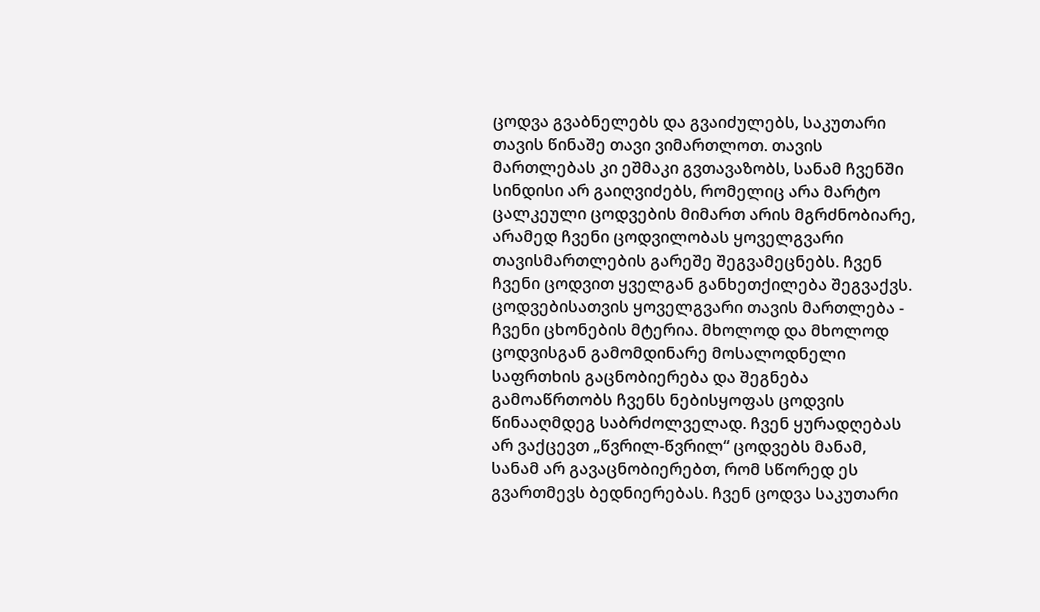ცოდვა გვაბნელებს და გვაიძულებს, საკუთარი თავის წინაშე თავი ვიმართლოთ. თავის მართლებას კი ეშმაკი გვთავაზობს, სანამ ჩვენში სინდისი არ გაიღვიძებს, რომელიც არა მარტო ცალკეული ცოდვების მიმართ არის მგრძნობიარე, არამედ ჩვენი ცოდვილობას ყოველგვარი თავისმართლების გარეშე შეგვამეცნებს. ჩვენ ჩვენი ცოდვით ყველგან განხეთქილება შეგვაქვს. ცოდვებისათვის ყოველგვარი თავის მართლება - ჩვენი ცხონების მტერია. მხოლოდ და მხოლოდ ცოდვისგან გამომდინარე მოსალოდნელი საფრთხის გაცნობიერება და შეგნება გამოაწრთობს ჩვენს ნებისყოფას ცოდვის წინააღმდეგ საბრძოლველად. ჩვენ ყურადღებას არ ვაქცევთ „წვრილ-წვრილ“ ცოდვებს მანამ, სანამ არ გავაცნობიერებთ, რომ სწორედ ეს გვართმევს ბედნიერებას. ჩვენ ცოდვა საკუთარი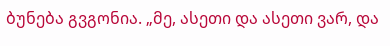ბუნება გვგონია. „მე, ასეთი და ასეთი ვარ, და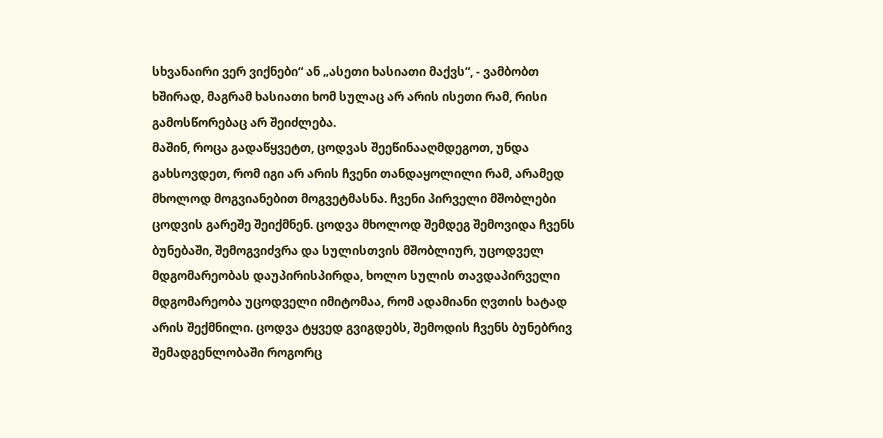სხვანაირი ვერ ვიქნები“ ან „ასეთი ხასიათი მაქვს“, - ვამბობთ ხშირად, მაგრამ ხასიათი ხომ სულაც არ არის ისეთი რამ, რისი გამოსწორებაც არ შეიძლება.
მაშინ, როცა გადაწყვეტთ, ცოდვას შეეწინააღმდეგოთ, უნდა გახსოვდეთ, რომ იგი არ არის ჩვენი თანდაყოლილი რამ, არამედ მხოლოდ მოგვიანებით მოგვეტმასნა. ჩვენი პირველი მშობლები ცოდვის გარეშე შეიქმნენ. ცოდვა მხოლოდ შემდეგ შემოვიდა ჩვენს ბუნებაში, შემოგვიძვრა და სულისთვის მშობლიურ, უცოდველ მდგომარეობას დაუპირისპირდა, ხოლო სულის თავდაპირველი მდგომარეობა უცოდველი იმიტომაა, რომ ადამიანი ღვთის ხატად არის შექმნილი. ცოდვა ტყვედ გვიგდებს, შემოდის ჩვენს ბუნებრივ შემადგენლობაში როგორც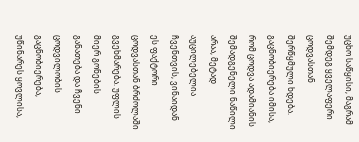უცხო საწყისი, მაგრამ შემდეგ ყველაფერი ცოდვასთან შერწყმული ხდება. გაცნობიერება იმისა, რომ ცოდვა ადამიანის შემადგენელი ნაწილი არაა, მეტად აუცილებელია ჩვენთვის, ვინაიდან ეს ფაქტორი ცოდვასთან ბრძოლაში გვეხმარება. უფლის მიერ გონების განათება და ჩვენი ცოდვილობის გაცნობიერება, უწინარეს ყოვლისა,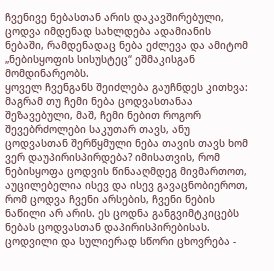ჩვენივე ნებასთან არის დაკავშირებული, ცოდვა იმდენად სახლდება ადამიანის ნებაში, რამდენადაც ნება ეძლევა და ამიტომ „ნებისყოფის სისუსტეც“ ეშმაკისგან მომდინარეობს.
ყოველ ჩვენგანს შეიძლება გაუჩნდეს კითხვა: მაგრამ თუ ჩემი ნება ცოდვასთანაა შეზავებული, მაშ, ჩემი ნებით როგორ შევებრძოლები საკუთარ თავს, ანუ ცოდვასთან შერწყმული ნება თავის თავს ხომ ვერ დაუპირისპირდება? იმისათვის, რომ ნებისყოფა ცოდვის წინააღმდეგ მივმართოთ, აუცილებელია ისევ და ისევ გავაცნობიეროთ, რომ ცოდვა ჩვენი არსების, ჩვენი ნების ნაწილი არ არის. ეს ცოდნა განგვიმტკიცებს ნებას ცოდვასთან დაპირისპირებისას.
ცოდვილი და სულიერად სწორი ცხოვრება -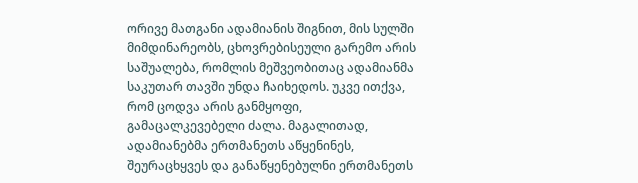ორივე მათგანი ადამიანის შიგნით, მის სულში მიმდინარეობს, ცხოვრებისეული გარემო არის საშუალება, რომლის მეშვეობითაც ადამიანმა საკუთარ თავში უნდა ჩაიხედოს. უკვე ითქვა, რომ ცოდვა არის განმყოფი, გამაცალკევებელი ძალა. მაგალითად, ადამიანებმა ერთმანეთს აწყენინეს, შეურაცხყვეს და განაწყენებულნი ერთმანეთს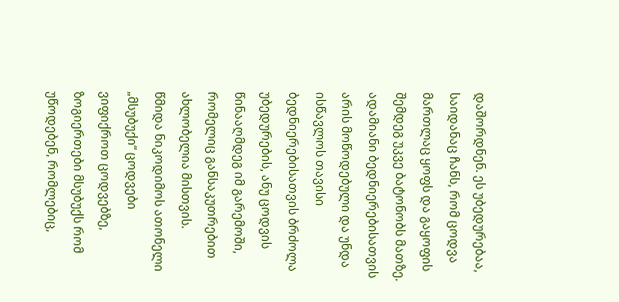დაშორდნენ. ეს უბედურებაა, საიდანაც ჩანს, რომ ცოდვა მართლაც ყოფს და გაყოფის შემდეგ უკვე ბატონობს მათზე. ადამიანი ბედნიერებისათვის არის მოწოდებული და უნდა ისწავლოს თავისი ბედნიერებისათვის ბრძოლა უბედურების, ანუ ცოდვის წინააღმდეგ იმ გარემოში, რომელიც განსაკუთრებით ახლობელია მისთვის.
წმიდა ნიკოდიმოს ათონელი
„მსუბუქი“ ცოდვები
ვიფიქროთ ცოდვებზე, ზოგიერთები მსუბუქს რომ უწოდებენ, რომლებიც,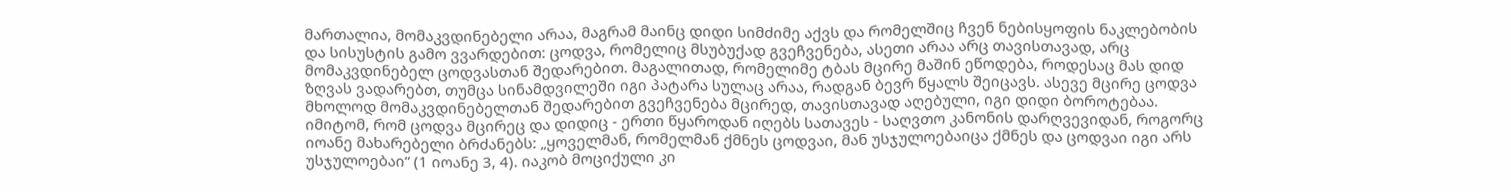მართალია, მომაკვდინებელი არაა, მაგრამ მაინც დიდი სიმძიმე აქვს და რომელშიც ჩვენ ნებისყოფის ნაკლებობის და სისუსტის გამო ვვარდებით: ცოდვა, რომელიც მსუბუქად გვეჩვენება, ასეთი არაა არც თავისთავად, არც მომაკვდინებელ ცოდვასთან შედარებით. მაგალითად, რომელიმე ტბას მცირე მაშინ ეწოდება, როდესაც მას დიდ ზღვას ვადარებთ, თუმცა სინამდვილეში იგი პატარა სულაც არაა, რადგან ბევრ წყალს შეიცავს. ასევე მცირე ცოდვა მხოლოდ მომაკვდინებელთან შედარებით გვეჩვენება მცირედ, თავისთავად აღებული, იგი დიდი ბოროტებაა. იმიტომ, რომ ცოდვა მცირეც და დიდიც - ერთი წყაროდან იღებს სათავეს - საღვთო კანონის დარღვევიდან, როგორც იოანე მახარებელი ბრძანებს: „ყოველმან, რომელმან ქმნეს ცოდვაი, მან უსჯულოებაიცა ქმნეს და ცოდვაი იგი არს უსჯულოებაი“ (1 იოანე 3, 4). იაკობ მოციქული კი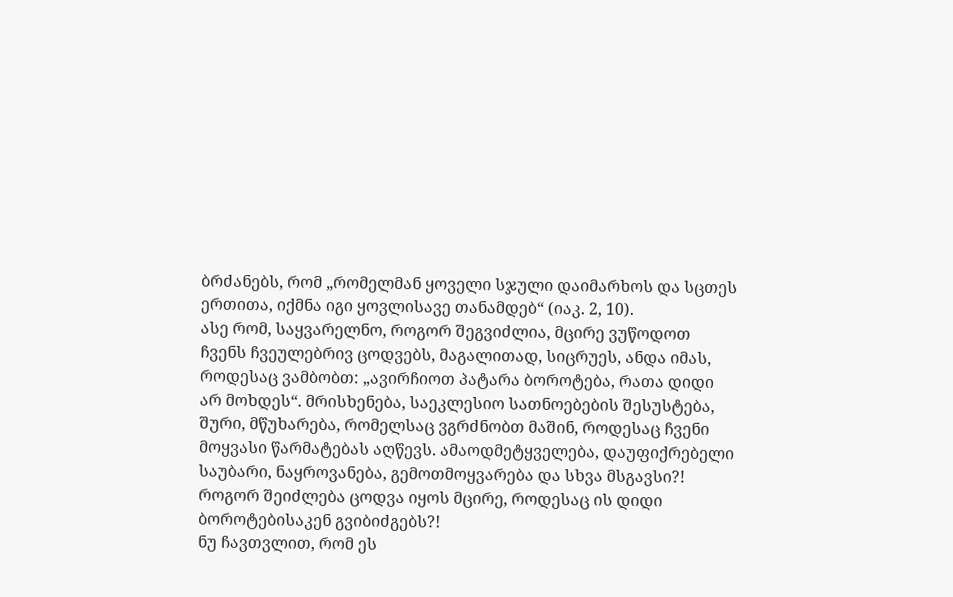ბრძანებს, რომ „რომელმან ყოველი სჯული დაიმარხოს და სცთეს ერთითა, იქმნა იგი ყოვლისავე თანამდებ“ (იაკ. 2, 10).
ასე რომ, საყვარელნო, როგორ შეგვიძლია, მცირე ვუწოდოთ ჩვენს ჩვეულებრივ ცოდვებს, მაგალითად, სიცრუეს, ანდა იმას, როდესაც ვამბობთ: „ავირჩიოთ პატარა ბოროტება, რათა დიდი არ მოხდეს“. მრისხენება, საეკლესიო სათნოებების შესუსტება, შური, მწუხარება, რომელსაც ვგრძნობთ მაშინ, როდესაც ჩვენი მოყვასი წარმატებას აღწევს. ამაოდმეტყველება, დაუფიქრებელი საუბარი, ნაყროვანება, გემოთმოყვარება და სხვა მსგავსი?! როგორ შეიძლება ცოდვა იყოს მცირე, როდესაც ის დიდი ბოროტებისაკენ გვიბიძგებს?!
ნუ ჩავთვლით, რომ ეს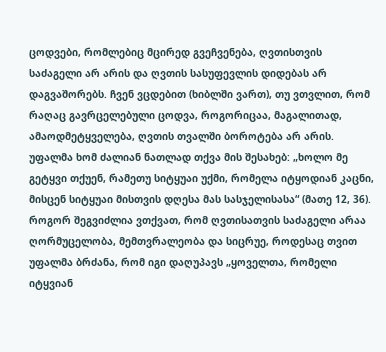ცოდვები, რომლებიც მცირედ გვეჩვენება, ღვთისთვის საძაგელი არ არის და ღვთის სასუფევლის დიდებას არ დაგვაშორებს. ჩვენ ვცდებით (ხიბლში ვართ), თუ ვთვლით, რომ რაღაც გავრცელებული ცოდვა, როგორიცაა, მაგალითად, ამაოდმეტყველება, ღვთის თვალში ბოროტება არ არის. უფალმა ხომ ძალიან ნათლად თქვა მის შესახებ: „ხოლო მე გეტყვი თქუენ, რამეთუ სიტყუაი უქმი, რომელა იტყოდიან კაცნი, მისცენ სიტყუაი მისთვის დღესა მას სასჯელისასა“ (მათე 12, 36).
როგორ შეგვიძლია ვთქვათ, რომ ღვთისათვის საძაგელი არაა ღორმუცელობა, მემთვრალეობა და სიცრუე, როდესაც თვით უფალმა ბრძანა, რომ იგი დაღუპავს „ყოველთა, რომელი იტყვიან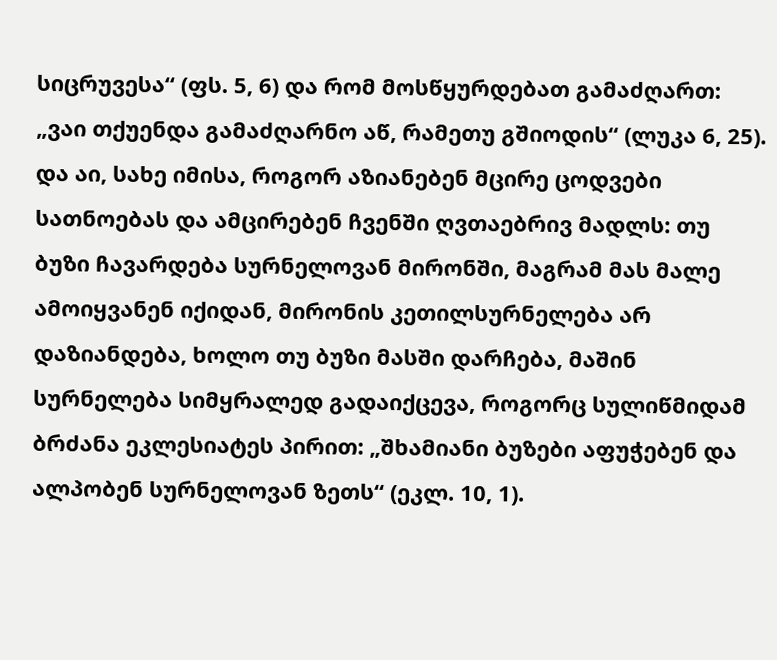სიცრუვესა“ (ფს. 5, 6) და რომ მოსწყურდებათ გამაძღართ: „ვაი თქუენდა გამაძღარნო აწ, რამეთუ გშიოდის“ (ლუკა 6, 25). და აი, სახე იმისა, როგორ აზიანებენ მცირე ცოდვები სათნოებას და ამცირებენ ჩვენში ღვთაებრივ მადლს: თუ ბუზი ჩავარდება სურნელოვან მირონში, მაგრამ მას მალე ამოიყვანენ იქიდან, მირონის კეთილსურნელება არ დაზიანდება, ხოლო თუ ბუზი მასში დარჩება, მაშინ სურნელება სიმყრალედ გადაიქცევა, როგორც სულიწმიდამ ბრძანა ეკლესიატეს პირით: „შხამიანი ბუზები აფუჭებენ და ალპობენ სურნელოვან ზეთს“ (ეკლ. 10, 1).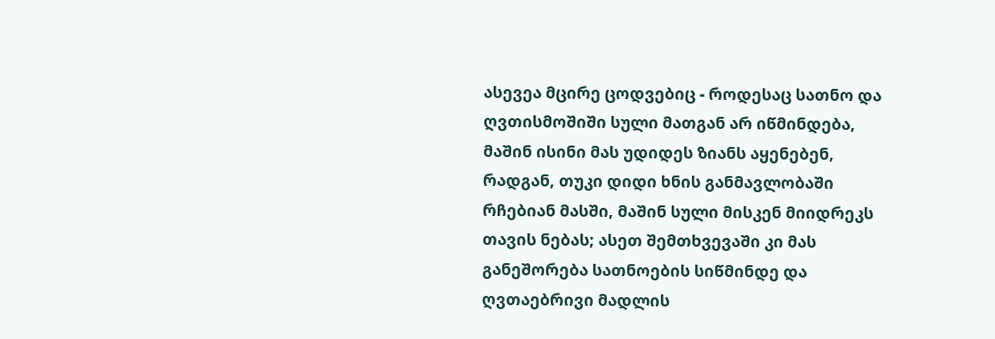ასევეა მცირე ცოდვებიც - როდესაც სათნო და ღვთისმოშიში სული მათგან არ იწმინდება, მაშინ ისინი მას უდიდეს ზიანს აყენებენ, რადგან, თუკი დიდი ხნის განმავლობაში რჩებიან მასში, მაშინ სული მისკენ მიიდრეკს თავის ნებას; ასეთ შემთხვევაში კი მას განეშორება სათნოების სიწმინდე და ღვთაებრივი მადლის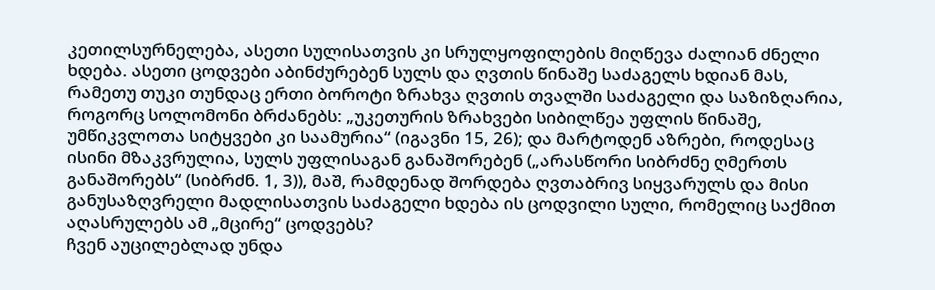კეთილსურნელება, ასეთი სულისათვის კი სრულყოფილების მიღწევა ძალიან ძნელი ხდება. ასეთი ცოდვები აბინძურებენ სულს და ღვთის წინაშე საძაგელს ხდიან მას, რამეთუ თუკი თუნდაც ერთი ბოროტი ზრახვა ღვთის თვალში საძაგელი და საზიზღარია, როგორც სოლომონი ბრძანებს: „უკეთურის ზრახვები სიბილწეა უფლის წინაშე, უმწიკვლოთა სიტყვები კი საამურია“ (იგავნი 15, 26); და მარტოდენ აზრები, როდესაც ისინი მზაკვრულია, სულს უფლისაგან განაშორებენ („არასწორი სიბრძნე ღმერთს განაშორებს“ (სიბრძნ. 1, 3)), მაშ, რამდენად შორდება ღვთაბრივ სიყვარულს და მისი განუსაზღვრელი მადლისათვის საძაგელი ხდება ის ცოდვილი სული, რომელიც საქმით აღასრულებს ამ „მცირე“ ცოდვებს?
ჩვენ აუცილებლად უნდა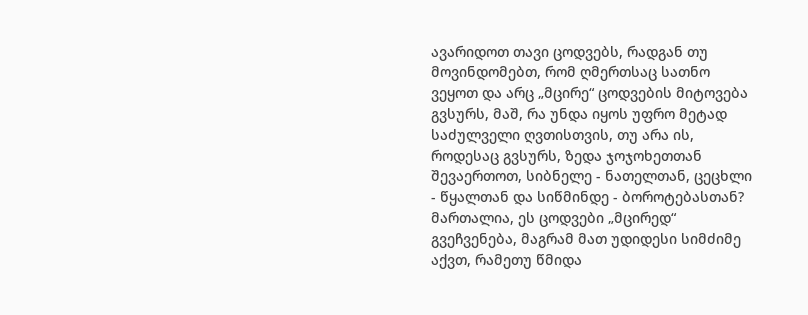ავარიდოთ თავი ცოდვებს, რადგან თუ მოვინდომებთ, რომ ღმერთსაც სათნო ვეყოთ და არც „მცირე“ ცოდვების მიტოვება გვსურს, მაშ, რა უნდა იყოს უფრო მეტად საძულველი ღვთისთვის, თუ არა ის, როდესაც გვსურს, ზედა ჯოჯოხეთთან შევაერთოთ, სიბნელე - ნათელთან, ცეცხლი - წყალთან და სიწმინდე - ბოროტებასთან? მართალია, ეს ცოდვები „მცირედ“ გვეჩვენება, მაგრამ მათ უდიდესი სიმძიმე აქვთ, რამეთუ წმიდა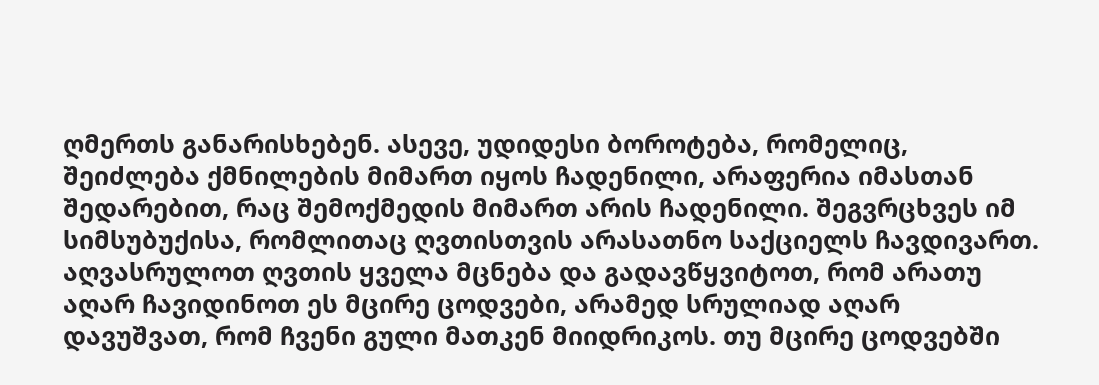ღმერთს განარისხებენ. ასევე, უდიდესი ბოროტება, რომელიც, შეიძლება ქმნილების მიმართ იყოს ჩადენილი, არაფერია იმასთან შედარებით, რაც შემოქმედის მიმართ არის ჩადენილი. შეგვრცხვეს იმ სიმსუბუქისა, რომლითაც ღვთისთვის არასათნო საქციელს ჩავდივართ. აღვასრულოთ ღვთის ყველა მცნება და გადავწყვიტოთ, რომ არათუ აღარ ჩავიდინოთ ეს მცირე ცოდვები, არამედ სრულიად აღარ დავუშვათ, რომ ჩვენი გული მათკენ მიიდრიკოს. თუ მცირე ცოდვებში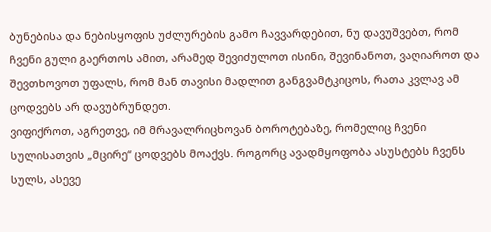ბუნებისა და ნებისყოფის უძლურების გამო ჩავვარდებით, ნუ დავუშვებთ, რომ ჩვენი გული გაერთოს ამით, არამედ შევიძულოთ ისინი, შევინანოთ, ვაღიაროთ და შევთხოვოთ უფალს, რომ მან თავისი მადლით განგვამტკიცოს, რათა კვლავ ამ ცოდვებს არ დავუბრუნდეთ.
ვიფიქროთ, აგრეთვე, იმ მრავალრიცხოვან ბოროტებაზე, რომელიც ჩვენი სულისათვის „მცირე“ ცოდვებს მოაქვს. როგორც ავადმყოფობა ასუსტებს ჩვენს სულს, ასევე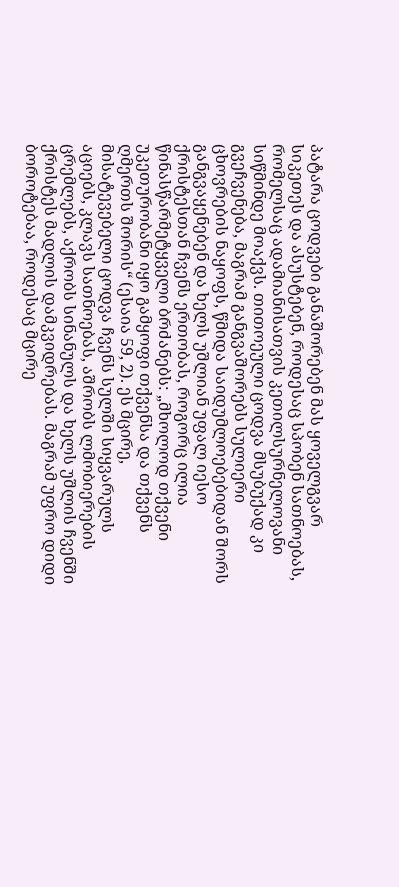პატარა ცოდვები განაშორებენ მას ყოველგვარ სიკეთეს და ასუსტებენ, როდესაც სპობენ სათნოებას, რომელსაც ადამიანისათვის კეთილსურნელოვანი სიწმინდე მოაქვს. თითოეული ცოდვა მსუბუქად კი გვეჩვენება, მაგრამ განგვაშორებს სულიერი ცხოვრების ნაყოფს, წმიდა საიდუმლოებებიდან შორს განგვაყენებენ და ხელს უშლიან უფალ იესო ქრისტესთან ჩვენს ერთობას, როგორც ილია წინასწარმეტყველი ბრძანებს: „მხოლოდ თქვენი უკეთურობანი იყო გამყოფი თქვენსა და თქვენს ღმერთს შორის“ (ესაია 59, 2). ეს მცირე, მისატევებელი ცოდვა ჩვენს სულში სიყვარულს აციებს, კლავს სათნოებას, აშრობს ლმობიერების ცრემლებს, აქრობს სინანულს და ხელს უშლის ჩვენში ქრისტეს მადლის დამკვიდრებას. მაგრამ უფრო დიდი ბოროტებაა, როდესაც მცირე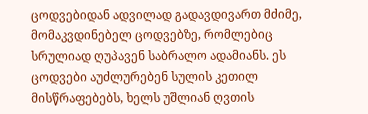ცოდვებიდან ადვილად გადავდივართ მძიმე, მომაკვდინებელ ცოდვებზე, რომლებიც სრულიად ღუპავენ საბრალო ადამიანს. ეს ცოდვები აუძლურებენ სულის კეთილ მისწრაფებებს, ხელს უშლიან ღვთის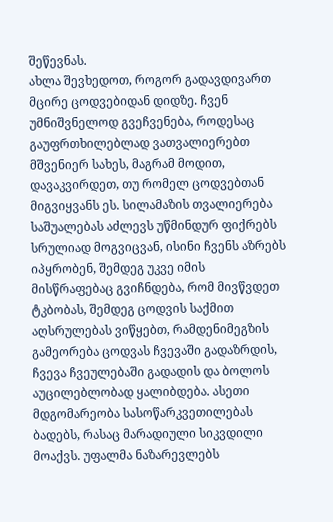შეწევნას.
ახლა შევხედოთ, როგორ გადავდივართ მცირე ცოდვებიდან დიდზე. ჩვენ უმნიშვნელოდ გვეჩვენება, როდესაც გაუფრთხილებლად ვათვალიერებთ მშვენიერ სახეს, მაგრამ მოდით, დავაკვირდეთ, თუ რომელ ცოდვებთან მიგვიყვანს ეს. სილამაზის თვალიერება საშუალებას აძლევს უწმინდურ ფიქრებს სრულიად მოგვიცვან, ისინი ჩვენს აზრებს იპყრობენ, შემდეგ უკვე იმის მისწრაფებაც გვიჩნდება, რომ მივწვდეთ ტკბობას, შემდეგ ცოდვის საქმით აღსრულებას ვიწყებთ, რამდენიმეგზის გამეორება ცოდვას ჩვევაში გადაზრდის, ჩვევა ჩვეულებაში გადადის და ბოლოს აუცილებლობად ყალიბდება. ასეთი მდგომარეობა სასოწარკვეთილებას ბადებს, რასაც მარადიული სიკვდილი მოაქვს. უფალმა ნაზარევლებს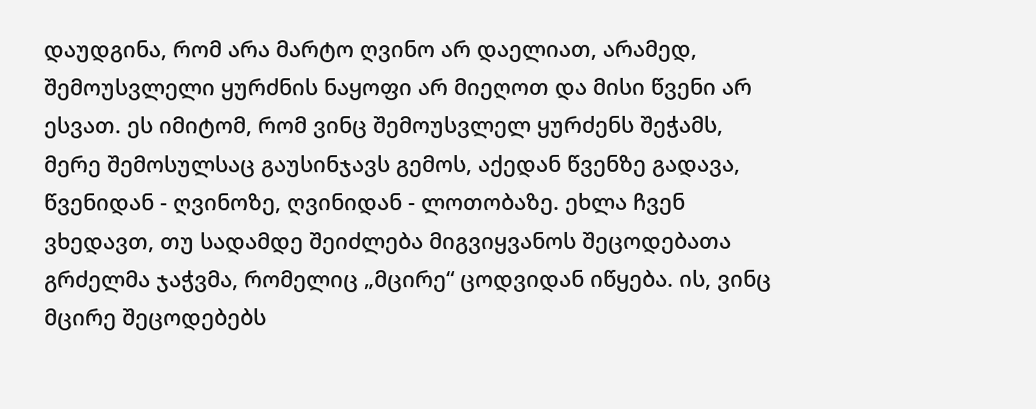დაუდგინა, რომ არა მარტო ღვინო არ დაელიათ, არამედ, შემოუსვლელი ყურძნის ნაყოფი არ მიეღოთ და მისი წვენი არ ესვათ. ეს იმიტომ, რომ ვინც შემოუსვლელ ყურძენს შეჭამს, მერე შემოსულსაც გაუსინჯავს გემოს, აქედან წვენზე გადავა, წვენიდან - ღვინოზე, ღვინიდან - ლოთობაზე. ეხლა ჩვენ ვხედავთ, თუ სადამდე შეიძლება მიგვიყვანოს შეცოდებათა გრძელმა ჯაჭვმა, რომელიც „მცირე“ ცოდვიდან იწყება. ის, ვინც მცირე შეცოდებებს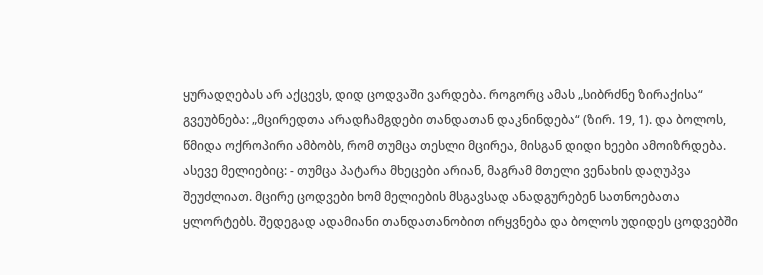ყურადღებას არ აქცევს, დიდ ცოდვაში ვარდება. როგორც ამას „სიბრძნე ზირაქისა“ გვეუბნება: „მცირედთა არადჩამგდები თანდათან დაკნინდება“ (ზირ. 19, 1). და ბოლოს, წმიდა ოქროპირი ამბობს, რომ თუმცა თესლი მცირეა, მისგან დიდი ხეები ამოიზრდება. ასევე მელიებიც: - თუმცა პატარა მხეცები არიან, მაგრამ მთელი ვენახის დაღუპვა შეუძლიათ. მცირე ცოდვები ხომ მელიების მსგავსად ანადგურებენ სათნოებათა ყლორტებს. შედეგად ადამიანი თანდათანობით ირყვნება და ბოლოს უდიდეს ცოდვებში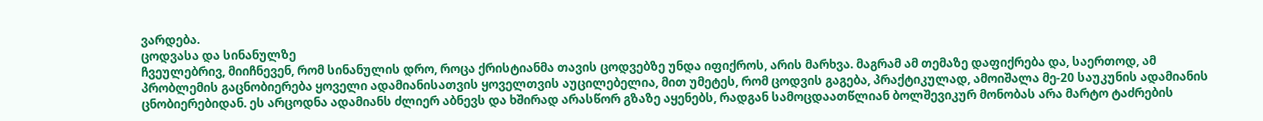ვარდება.
ცოდვასა და სინანულზე
ჩვეულებრივ, მიიჩნევენ, რომ სინანულის დრო, როცა ქრისტიანმა თავის ცოდვებზე უნდა იფიქროს, არის მარხვა. მაგრამ ამ თემაზე დაფიქრება და, საერთოდ, ამ პრობლემის გაცნობიერება ყოველი ადამიანისათვის ყოველთვის აუცილებელია, მით უმეტეს, რომ ცოდვის გაგება, პრაქტიკულად, ამოიშალა მე-20 საუკუნის ადამიანის ცნობიერებიდან. ეს არცოდნა ადამიანს ძლიერ აბნევს და ხშირად არასწორ გზაზე აყენებს, რადგან სამოცდაათწლიან ბოლშევიკურ მონობას არა მარტო ტაძრების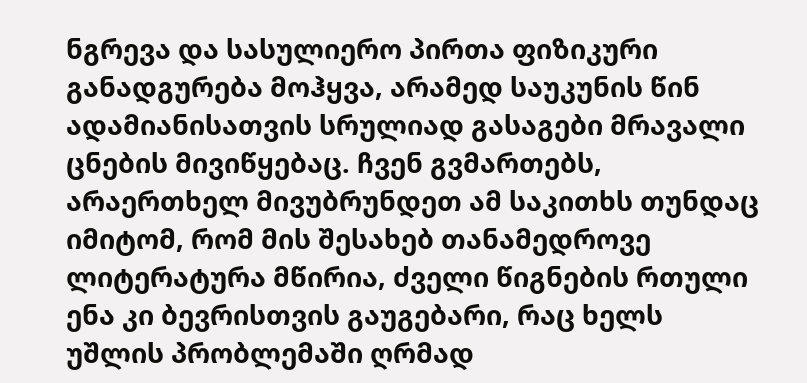ნგრევა და სასულიერო პირთა ფიზიკური განადგურება მოჰყვა, არამედ საუკუნის წინ ადამიანისათვის სრულიად გასაგები მრავალი ცნების მივიწყებაც. ჩვენ გვმართებს, არაერთხელ მივუბრუნდეთ ამ საკითხს თუნდაც იმიტომ, რომ მის შესახებ თანამედროვე ლიტერატურა მწირია, ძველი წიგნების რთული ენა კი ბევრისთვის გაუგებარი, რაც ხელს უშლის პრობლემაში ღრმად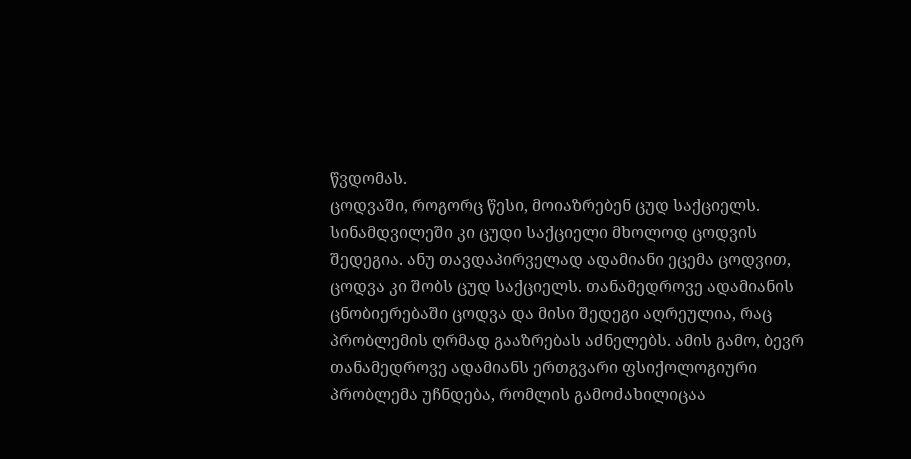წვდომას.
ცოდვაში, როგორც წესი, მოიაზრებენ ცუდ საქციელს. სინამდვილეში კი ცუდი საქციელი მხოლოდ ცოდვის შედეგია. ანუ თავდაპირველად ადამიანი ეცემა ცოდვით, ცოდვა კი შობს ცუდ საქციელს. თანამედროვე ადამიანის ცნობიერებაში ცოდვა და მისი შედეგი აღრეულია, რაც პრობლემის ღრმად გააზრებას აძნელებს. ამის გამო, ბევრ თანამედროვე ადამიანს ერთგვარი ფსიქოლოგიური პრობლემა უჩნდება, რომლის გამოძახილიცაა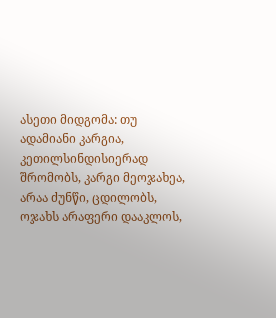ასეთი მიდგომა: თუ ადამიანი კარგია, კეთილსინდისიერად შრომობს, კარგი მეოჯახეა, არაა ძუნწი, ცდილობს, ოჯახს არაფერი დააკლოს,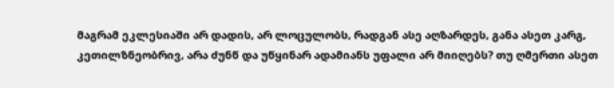მაგრამ ეკლესიაში არ დადის, არ ლოცულობს, რადგან ასე აღზარდეს, განა ასეთ კარგ, კეთილზნეობრივ, არა ძუნწ და უწყინარ ადამიანს უფალი არ მიიღებს? თუ ღმერთი ასეთ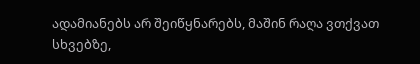ადამიანებს არ შეიწყნარებს, მაშინ რაღა ვთქვათ სხვებზე,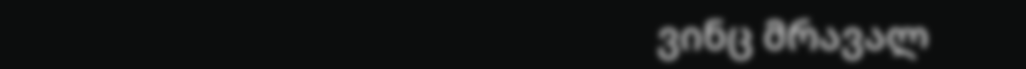ვინც მრავალ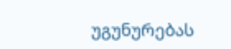უგუნურებას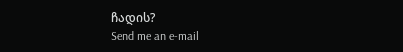ჩადის?
Send me an e-mail